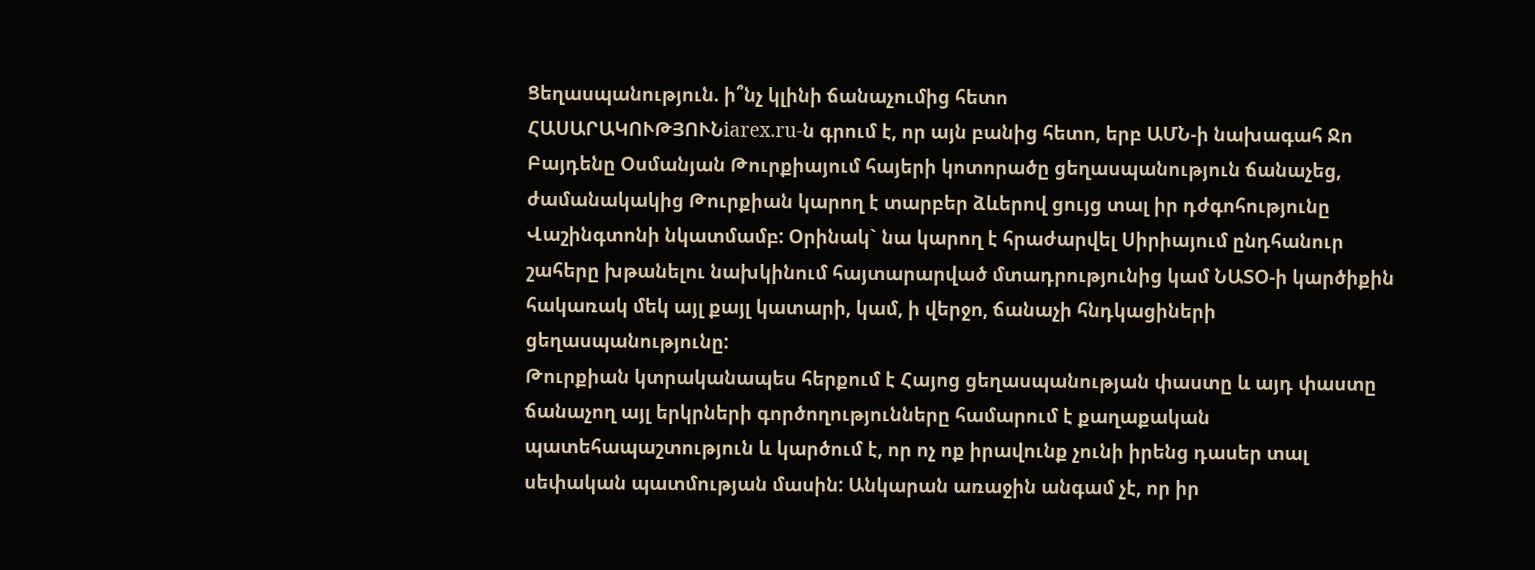Ցեղասպանություն. ի՞նչ կլինի ճանաչումից հետո
ՀԱՍԱՐԱԿՈՒԹՅՈՒՆiarex.ru-ն գրում է, որ այն բանից հետո, երբ ԱՄՆ-ի նախագահ Ջո Բայդենը Օսմանյան Թուրքիայում հայերի կոտորածը ցեղասպանություն ճանաչեց, ժամանակակից Թուրքիան կարող է տարբեր ձևերով ցույց տալ իր դժգոհությունը Վաշինգտոնի նկատմամբ: Օրինակ` նա կարող է հրաժարվել Սիրիայում ընդհանուր շահերը խթանելու նախկինում հայտարարված մտադրությունից կամ ՆԱՏՕ-ի կարծիքին հակառակ մեկ այլ քայլ կատարի, կամ, ի վերջո, ճանաչի հնդկացիների ցեղասպանությունը:
Թուրքիան կտրականապես հերքում է Հայոց ցեղասպանության փաստը և այդ փաստը ճանաչող այլ երկրների գործողությունները համարում է քաղաքական պատեհապաշտություն և կարծում է, որ ոչ ոք իրավունք չունի իրենց դասեր տալ սեփական պատմության մասին: Անկարան առաջին անգամ չէ, որ իր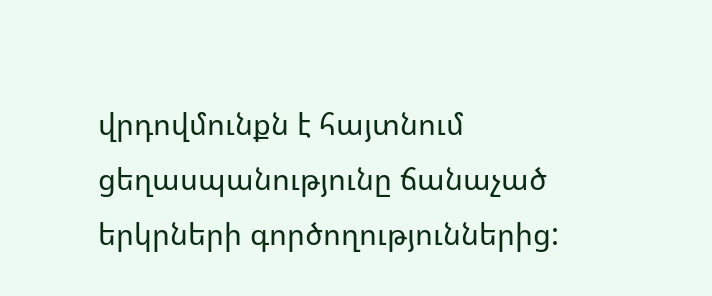վրդովմունքն է հայտնում ցեղասպանությունը ճանաչած երկրների գործողություններից: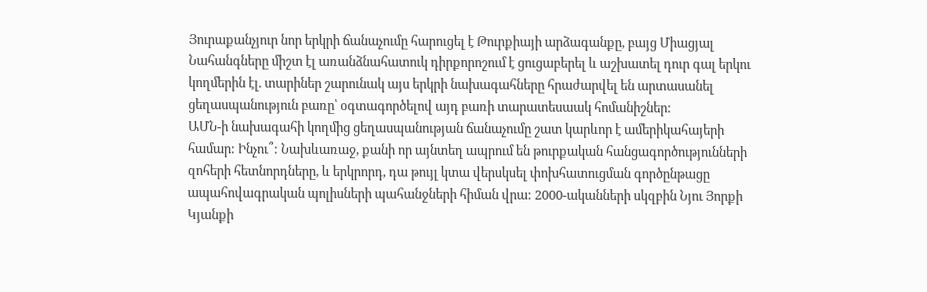Յուրաքանչյուր նոր երկրի ճանաչումը հարուցել է Թուրքիայի արձագանքը, բայց Միացյալ Նահանգները միշտ էլ առանձնահատուկ դիրքորոշում է ցուցաբերել և աշխատել դուր գալ երկու կողմերին էլ. տարիներ շարունակ այս երկրի նախագահները հրաժարվել են արտասանել ցեղասպանություն բառը՝ օգտագործելով այդ բառի տարատեսաակ հոմանիշներ:
ԱՄՆ-ի նախագահի կողմից ցեղասպանության ճանաչումը շատ կարևոր է ամերիկահայերի համար: Ինչու՞: Նախևառաջ, քանի որ այնտեղ ապրում են թուրքական հանցագործությունների զոհերի հետնորդները, և երկրորդ, դա թույլ կտա վերսկսել փոխհատուցման գործընթացը ապահովագրական պոլիսների պահանջների հիման վրա: 2000-ականների սկզբին Նյու Յորքի Կյանքի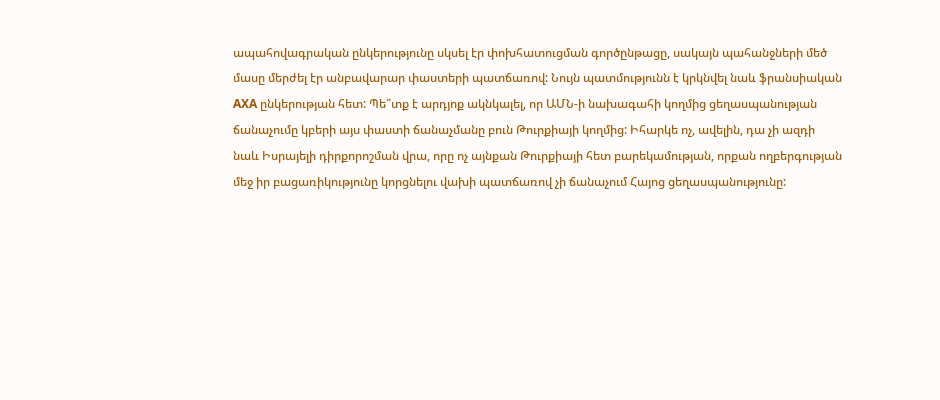ապահովագրական ընկերությունը սկսել էր փոխհատուցման գործընթացը, սակայն պահանջների մեծ մասը մերժել էր անբավարար փաստերի պատճառով: Նույն պատմությունն է կրկնվել նաև ֆրանսիական AXA ընկերության հետ: Պե՞տք է արդյոք ակնկալել, որ ԱՄՆ-ի նախագահի կողմից ցեղասպանության ճանաչումը կբերի այս փաստի ճանաչմանը բուն Թուրքիայի կողմից: Իհարկե ոչ, ավելին, դա չի ազդի նաև Իսրայելի դիրքորոշման վրա, որը ոչ այնքան Թուրքիայի հետ բարեկամության, որքան ողբերգության մեջ իր բացառիկությունը կորցնելու վախի պատճառով չի ճանաչում Հայոց ցեղասպանությունը: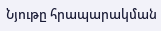Նյութը հրապարակման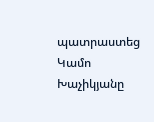պատրաստեց Կամո Խաչիկյանը